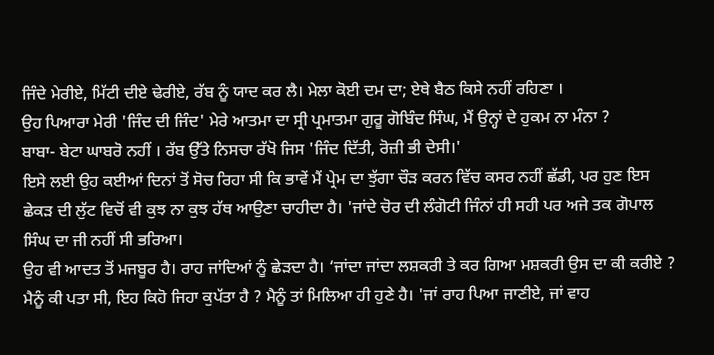ਜਿੰਦੇ ਮੇਰੀਏ, ਮਿੱਟੀ ਦੀਏ ਢੇਰੀਏ, ਰੱਬ ਨੂੰ ਯਾਦ ਕਰ ਲੈ। ਮੇਲਾ ਕੋਈ ਦਮ ਦਾ; ਏਥੇ ਬੈਠ ਕਿਸੇ ਨਹੀਂ ਰਹਿਣਾ ।
ਉਹ ਪਿਆਰਾ ਮੇਰੀ 'ਜਿੰਦ ਦੀ ਜਿੰਦ' ਮੇਰੇ ਆਤਮਾ ਦਾ ਸ੍ਰੀ ਪ੍ਰਮਾਤਮਾ ਗੁਰੂ ਗੋਬਿੰਦ ਸਿੰਘ, ਮੈਂ ਉਨ੍ਹਾਂ ਦੇ ਹੁਕਮ ਨਾ ਮੰਨਾ ?
ਬਾਬਾ- ਬੇਟਾ ਘਾਬਰੋ ਨਹੀਂ । ਰੱਬ ਉੱਤੇ ਨਿਸਚਾ ਰੱਖੋ ਜਿਸ 'ਜਿੰਦ ਦਿੱਤੀ, ਰੋਜ਼ੀ ਭੀ ਦੇਸੀ।'
ਇਸੇ ਲਈ ਉਹ ਕਈਆਂ ਦਿਨਾਂ ਤੋਂ ਸੋਚ ਰਿਹਾ ਸੀ ਕਿ ਭਾਵੇਂ ਮੈਂ ਪ੍ਰੇਮ ਦਾ ਝੁੱਗਾ ਚੌੜ ਕਰਨ ਵਿੱਚ ਕਸਰ ਨਹੀਂ ਛੱਡੀ, ਪਰ ਹੁਣ ਇਸ ਛੇਕੜ ਦੀ ਲੁੱਟ ਵਿਚੋਂ ਵੀ ਕੁਝ ਨਾ ਕੁਝ ਹੱਥ ਆਉਣਾ ਚਾਹੀਦਾ ਹੈ। 'ਜਾਂਦੇ ਚੋਰ ਦੀ ਲੰਗੋਟੀ ਜਿੰਨਾਂ ਹੀ ਸਹੀ ਪਰ ਅਜੇ ਤਕ ਗੋਪਾਲ ਸਿੰਘ ਦਾ ਜੀ ਨਹੀਂ ਸੀ ਭਰਿਆ।
ਉਹ ਵੀ ਆਦਤ ਤੋਂ ਮਜਬੂਰ ਹੈ। ਰਾਹ ਜਾਂਦਿਆਂ ਨੂੰ ਛੇੜਦਾ ਹੈ। ‘ਜਾਂਦਾ ਜਾਂਦਾ ਲਸ਼ਕਰੀ ਤੇ ਕਰ ਗਿਆ ਮਸ਼ਕਰੀ ਉਸ ਦਾ ਕੀ ਕਰੀਏ ?
ਮੈਨੂੰ ਕੀ ਪਤਾ ਸੀ, ਇਹ ਕਿਹੋ ਜਿਹਾ ਕੁਪੱਤਾ ਹੈ ? ਮੈਨੂੰ ਤਾਂ ਮਿਲਿਆ ਹੀ ਹੁਣੇ ਹੈ। 'ਜਾਂ ਰਾਹ ਪਿਆ ਜਾਣੀਏ, ਜਾਂ ਵਾਹ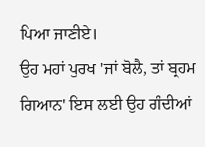ਪਿਆ ਜਾਣੀਏ।
ਉਹ ਮਹਾਂ ਪੁਰਖ 'ਜਾਂ ਬੋਲੈ, ਤਾਂ ਬ੍ਰਹਮ ਗਿਆਨ' ਇਸ ਲਈ ਉਹ ਗੰਦੀਆਂ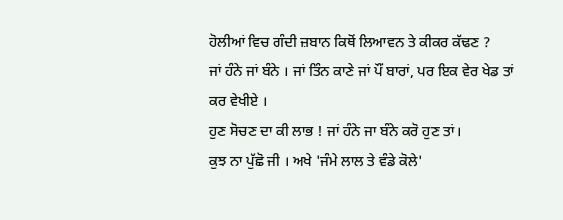ਹੋਲੀਆਂ ਵਿਚ ਗੰਦੀ ਜ਼ਬਾਨ ਕਿਥੋਂ ਲਿਆਵਨ ਤੇ ਕੀਕਰ ਕੱਢਣ ?
ਜਾਂ ਹੰਨੇ ਜਾਂ ਬੰਨੇ । ਜਾਂ ਤਿੰਨ ਕਾਣੇ ਜਾਂ ਪੌਂ ਬਾਰਾਂ, ਪਰ ਇਕ ਵੇਰ ਖੇਡ ਤਾਂ ਕਰ ਵੇਖੀਏ ।
ਹੁਣ ਸੋਚਣ ਦਾ ਕੀ ਲਾਭ ! ਜਾਂ ਹੰਨੇ ਜਾ ਬੰਨੇ ਕਰੋ ਹੁਣ ਤਾਂ।
ਕੁਝ ਨਾ ਪੁੱਛੋ ਜੀ । ਅਖੇ 'ਜੰਮੇ ਲਾਲ ਤੇ ਵੰਡੇ ਕੋਲੇ'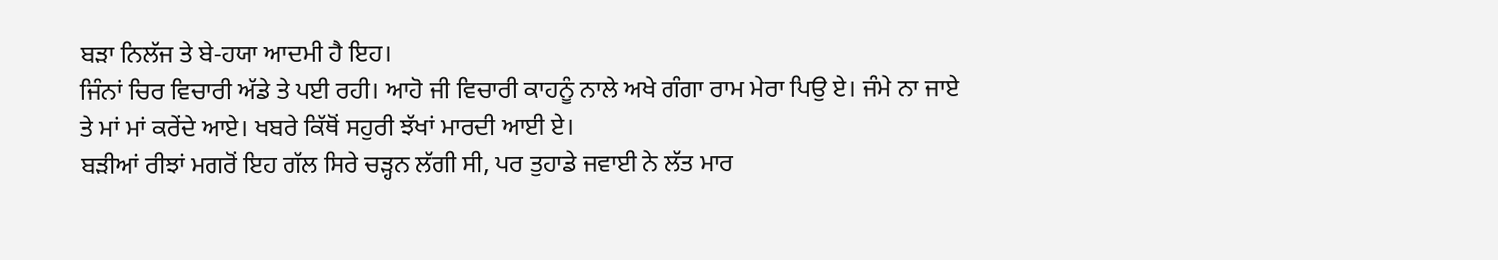ਬੜਾ ਨਿਲੱਜ ਤੇ ਬੇ-ਹਯਾ ਆਦਮੀ ਹੈ ਇਹ।
ਜਿੰਨਾਂ ਚਿਰ ਵਿਚਾਰੀ ਅੱਡੇ ਤੇ ਪਈ ਰਹੀ। ਆਹੋ ਜੀ ਵਿਚਾਰੀ ਕਾਹਨੂੰ ਨਾਲੇ ਅਖੇ ਗੰਗਾ ਰਾਮ ਮੇਰਾ ਪਿਉ ਏ। ਜੰਮੇ ਨਾ ਜਾਏ ਤੇ ਮਾਂ ਮਾਂ ਕਰੇਂਦੇ ਆਏ। ਖਬਰੇ ਕਿੱਥੋਂ ਸਹੁਰੀ ਝੱਖਾਂ ਮਾਰਦੀ ਆਈ ਏ।
ਬੜੀਆਂ ਰੀਝਾਂ ਮਗਰੋਂ ਇਹ ਗੱਲ ਸਿਰੇ ਚੜ੍ਹਨ ਲੱਗੀ ਸੀ, ਪਰ ਤੁਹਾਡੇ ਜਵਾਈ ਨੇ ਲੱਤ ਮਾਰ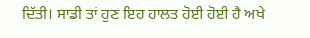ਦਿੱਤੀ। ਸਾਡੀ ਤਾਂ ਹੁਣ ਇਹ ਹਾਲਤ ਹੋਈ ਹੋਈ ਹੈ ਅਖੇ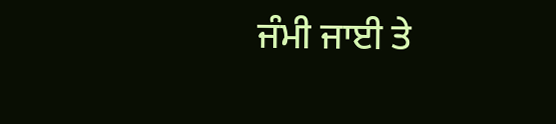ਜੰਮੀ ਜਾਈ ਤੇ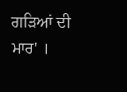ਗੜਿਆਂ ਦੀ ਮਾਰ' ।